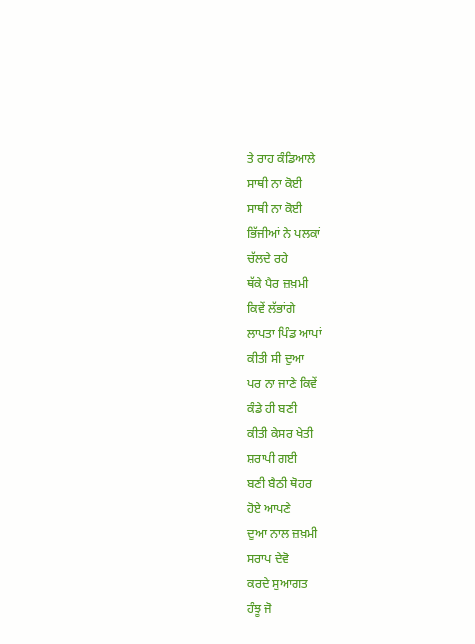ਤੇ ਰਾਹ ਕੰਡਿਆਲੇ
ਸਾਥੀ ਨਾ ਕੋਈ
ਸਾਥੀ ਨਾ ਕੋਈ
ਭਿੱਜੀਆਂ ਨੇ ਪਲਕਾਂ
ਚੱਲਦੇ ਰਹੇ
ਥੱਕੇ ਪੈਰ ਜ਼ਖ਼ਮੀ
ਕਿਵੇਂ ਲੱਭਾਂਗੇ
ਲਾਪਤਾ ਪਿੰਡ ਆਪਾਂ
ਕੀਤੀ ਸੀ ਦੁਆ
ਪਰ ਨਾ ਜਾਣੇ ਕਿਵੇਂ
ਕੰਡੇ ਹੀ ਬਣੀ
ਕੀਤੀ ਕੇਸਰ ਖੇਤੀ
ਸ਼ਰਾਪੀ ਗਈ
ਬਣੀ ਬੈਠੀ ਥੋਹਰ
ਹੋਏ ਆਪਣੇ
ਦੁਆ ਨਾਲ ਜ਼ਖ਼ਮੀ
ਸਰਾਪ ਦੇਵੋ
ਕਰਦੇ ਸੁਆਗਤ
ਹੰਝੂ ਜੋ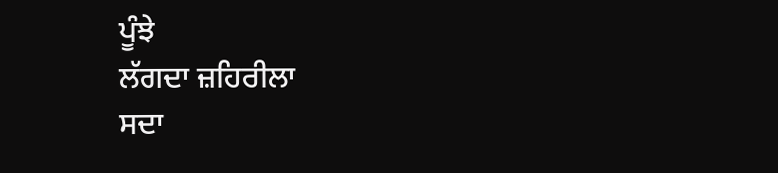ਪੂੰਝੇ
ਲੱਗਦਾ ਜ਼ਹਿਰੀਲਾ
ਸਦਾ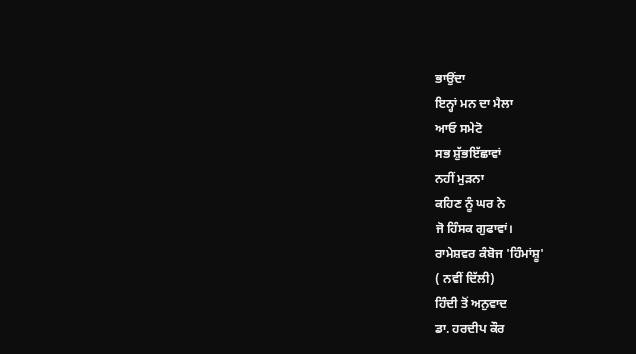ਭਾਉਂਦਾ
ਇਨ੍ਹਾਂ ਮਨ ਦਾ ਮੈਲਾ
ਆਓ ਸਮੇਟੋ
ਸਭ ਸ਼ੁੱਭਇੱਛਾਵਾਂ
ਨਹੀਂ ਮੁੜਨਾ
ਕਹਿਣ ਨੂੰ ਘਰ ਨੇ
ਜੋ ਹਿੰਸਕ ਗੁਫਾਵਾਂ।
ਰਾਮੇਸ਼ਵਰ ਕੰਬੋਜ 'ਹਿੰਮਾਂਸ਼ੂ'
( ਨਵੀਂ ਦਿੱਲੀ)
ਹਿੰਦੀ ਤੋਂ ਅਨੁਵਾਦ
ਡਾ. ਹਰਦੀਪ ਕੌਰ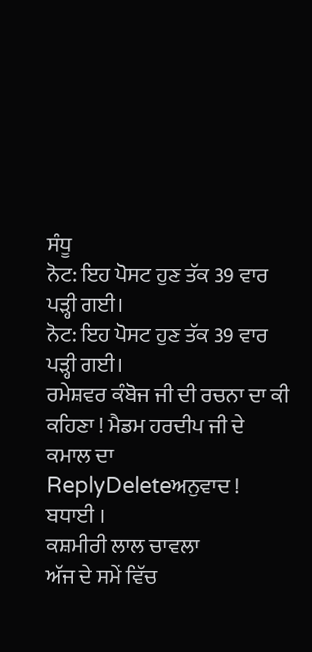ਸੰਧੂ
ਨੋਟ: ਇਹ ਪੋਸਟ ਹੁਣ ਤੱਕ 39 ਵਾਰ ਪੜ੍ਹੀ ਗਈ।
ਨੋਟ: ਇਹ ਪੋਸਟ ਹੁਣ ਤੱਕ 39 ਵਾਰ ਪੜ੍ਹੀ ਗਈ।
ਰਮੇਸ਼ਵਰ ਕੰਬੋਜ ਜੀ ਦੀ ਰਚਨਾ ਦਾ ਕੀ ਕਹਿਣਾ ! ਮੈਡਮ ਹਰਦੀਪ ਜੀ ਦੇ ਕਮਾਲ ਦਾ
ReplyDeleteਅਨੁਵਾਦ ! ਬਧਾਈ ।
ਕਸ਼ਮੀਰੀ ਲਾਲ ਚਾਵਲਾ
ਅੱਜ ਦੇ ਸਮੇਂ ਵਿੱਚ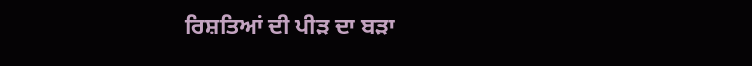ਰਿਸ਼ਤਿਆਂ ਦੀ ਪੀੜ ਦਾ ਬੜਾ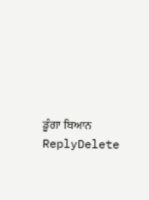ਡੂੰਗਾ ਬਿਆਨ
ReplyDelete